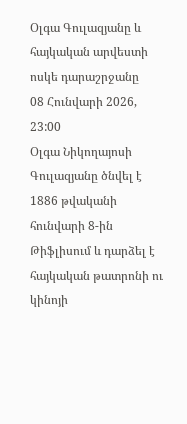Օլգա Գուլազյանը և հայկական արվեստի ոսկե դարաշրջանը
08 Հունվարի 2026, 23:00
Օլգա Նիկողայոսի Գուլազյանը ծնվել է 1886 թվականի հունվարի 8-ին Թիֆլիսում և դարձել է հայկական թատրոնի ու կինոյի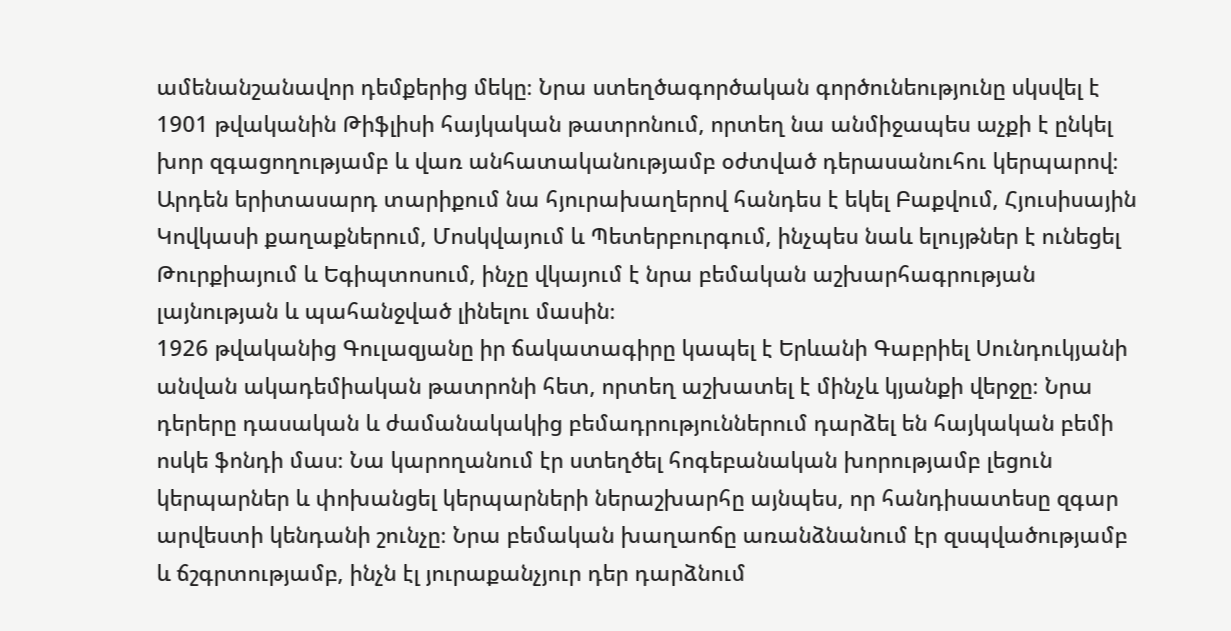ամենանշանավոր դեմքերից մեկը։ Նրա ստեղծագործական գործունեությունը սկսվել է 1901 թվականին Թիֆլիսի հայկական թատրոնում, որտեղ նա անմիջապես աչքի է ընկել խոր զգացողությամբ և վառ անհատականությամբ օժտված դերասանուհու կերպարով։ Արդեն երիտասարդ տարիքում նա հյուրախաղերով հանդես է եկել Բաքվում, Հյուսիսային Կովկասի քաղաքներում, Մոսկվայում և Պետերբուրգում, ինչպես նաև ելույթներ է ունեցել Թուրքիայում և Եգիպտոսում, ինչը վկայում է նրա բեմական աշխարհագրության լայնության և պահանջված լինելու մասին։
1926 թվականից Գուլազյանը իր ճակատագիրը կապել է Երևանի Գաբրիել Սունդուկյանի անվան ակադեմիական թատրոնի հետ, որտեղ աշխատել է մինչև կյանքի վերջը։ Նրա դերերը դասական և ժամանակակից բեմադրություններում դարձել են հայկական բեմի ոսկե ֆոնդի մաս։ Նա կարողանում էր ստեղծել հոգեբանական խորությամբ լեցուն կերպարներ և փոխանցել կերպարների ներաշխարհը այնպես, որ հանդիսատեսը զգար արվեստի կենդանի շունչը։ Նրա բեմական խաղաոճը առանձնանում էր զսպվածությամբ և ճշգրտությամբ, ինչն էլ յուրաքանչյուր դեր դարձնում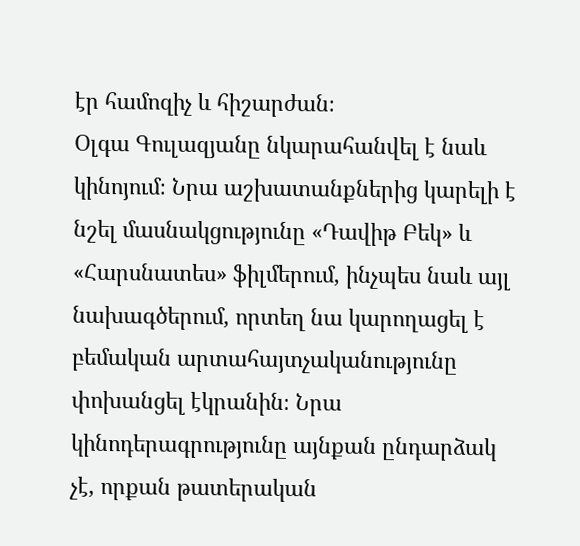էր համոզիչ և հիշարժան։
Օլգա Գուլազյանը նկարահանվել է նաև կինոյում։ Նրա աշխատանքներից կարելի է նշել մասնակցությունը «Դավիթ Բեկ» և «Հարսնատես» ֆիլմերում, ինչպես նաև այլ նախագծերում, որտեղ նա կարողացել է բեմական արտահայտչականությունը փոխանցել էկրանին։ Նրա կինոդերագրությունը այնքան ընդարձակ չէ, որքան թատերական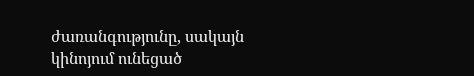ժառանգությունը, սակայն կինոյում ունեցած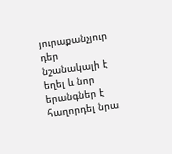յուրաքանչյուր դեր նշանակալի է եղել և նոր երանգներ է հաղորդել նրա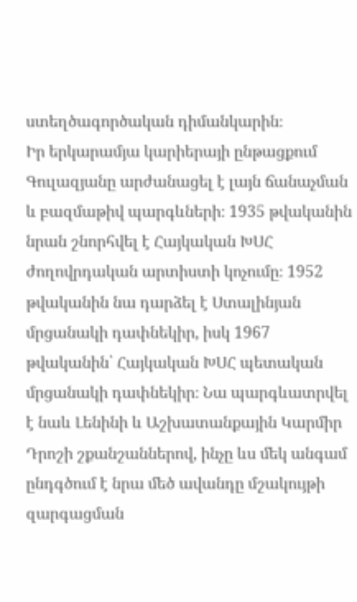ստեղծագործական դիմանկարին։
Իր երկարամյա կարիերայի ընթացքում Գուլազյանը արժանացել է լայն ճանաչման և բազմաթիվ պարգևների։ 1935 թվականին նրան շնորհվել է Հայկական ԽՍՀ ժողովրդական արտիստի կոչումը։ 1952 թվականին նա դարձել է Ստալինյան մրցանակի դափնեկիր, իսկ 1967 թվականին՝ Հայկական ԽՍՀ պետական մրցանակի դափնեկիր։ Նա պարգևատրվել է նաև Լենինի և Աշխատանքային Կարմիր Դրոշի շքանշաններով, ինչը ևս մեկ անգամ ընդգծում է նրա մեծ ավանդը մշակույթի զարգացման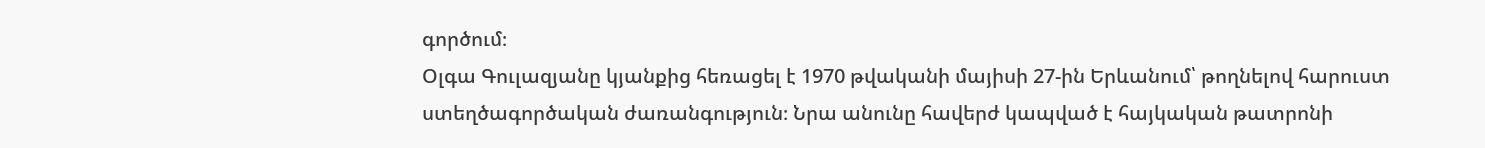գործում։
Օլգա Գուլազյանը կյանքից հեռացել է 1970 թվականի մայիսի 27-ին Երևանում՝ թողնելով հարուստ ստեղծագործական ժառանգություն։ Նրա անունը հավերժ կապված է հայկական թատրոնի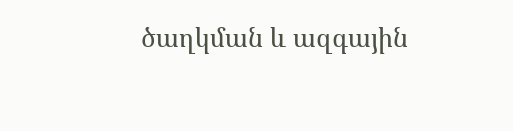ծաղկման և ազգային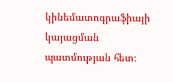կինեմատոգրաֆիայի կայացման պատմության հետ։